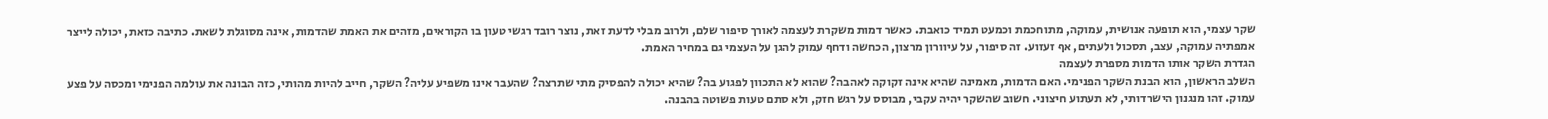שקר עצמי, הוא תופעה אנושית, עמוקה, מתוחכמת וכמעט תמיד כואבת. כאשר דמות משקרת לעצמה לאורך סיפור שלם, ולרוב מבלי לדעת זאת, נוצר רובד רגשי טעון בו הקוראים, מזהים את האמת שהדמות, אינה מסוגלת לשאת. כתיבה כזאת, יכולה לייצר אמפתיה עמוקה, עצב, תסכול ולעתים, אף זעזוע. זה סיפור, על עיוורון מרצון, הכחשה ודחף עמוק להגן על העצמי גם במחיר האמת.
הגדרת השקר אותו הדמות מספרת לעצמה
השלב הראשון, הוא הבנת השקר הפנימי. האם הדמות, מאמינה שהיא אינה זקוקה לאהבה? שהוא לא התכוון לפגוע בה? שהיא יכולה להפסיק מתי שתרצה? שהעבר אינו משפיע עליה? השקר, חייב להיות מהותי, כזה הבונה את עולמה הפנימי ומכסה על פצע עמוק. זהו מנגנון הישרדותי, לא תעתוע חיצוני. חשוב שהשקר יהיה עקבי, מבוסס על רגש חזק, ולא סתם טעות פשוטה בהבנה.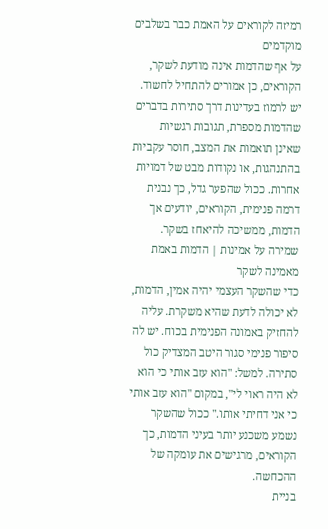רמיזה לקוראים על האמת כבר בשלבים מוקדמים
על אף שהדמות אינה מודעת לשקר, הקוראים, כן אמורים להתחיל לחשוד. יש לרמוז בעדינות דרך סתירות בדברים שהדמות מספרת, תגובות רגשיות שאינן תואמות את המצב, חוסר עקביות בהתנהגות, או נקודות מבט של דמויות אחרות. ככול שהפער גדל, כך נבנית דרמה פנימית, הקוראים, יודעים אך הדמות, ממשיכה להיאחז בשקר.
שמירה על אמינות | הדמות באמת מאמינה לשקר
כדי שהשקר העצמי יהיה אמין, הדמות, לא יכולה לדעת שהיא משקרת. עליה להחזיק באמונה הפנימית בכוח. יש לה סיפור פנימי סגור היטב המצדיק כול סתירה. למשל: "הוא עזב אותי כי הוא לא היה ראוי לי", במקום "הוא עזב אותי כי אני דחיתי אותו." ככול שהשקר נשמע משכנע יותר בעיני הדמות, כך הקוראים, מרגישים את עומקה של ההכחשה.
בניית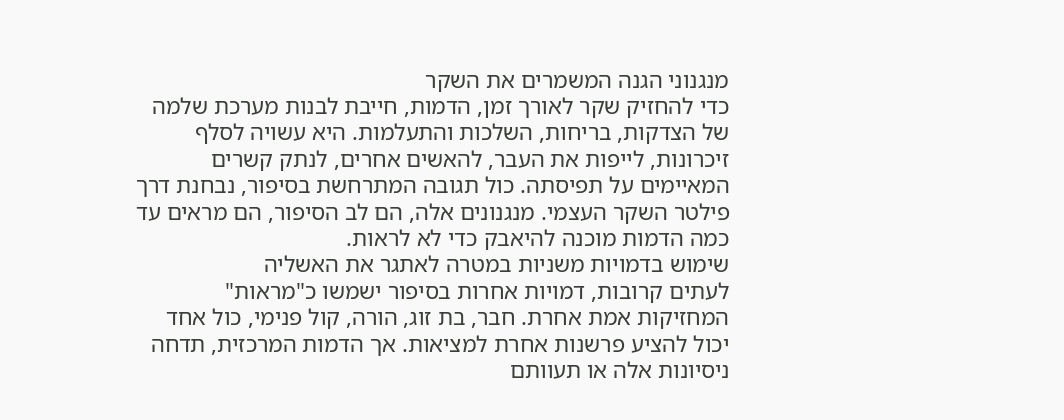מנגנוני הגנה המשמרים את השקר
כדי להחזיק שקר לאורך זמן, הדמות, חייבת לבנות מערכת שלמה של הצדקות, בריחות, השלכות והתעלמות. היא עשויה לסלף זיכרונות, לייפות את העבר, להאשים אחרים, לנתק קשרים המאיימים על תפיסתה. כול תגובה המתרחשת בסיפור, נבחנת דרך פילטר השקר העצמי. מנגנונים אלה, הם לב הסיפור, הם מראים עד כמה הדמות מוכנה להיאבק כדי לא לראות.
שימוש בדמויות משניות במטרה לאתגר את האשליה
לעתים קרובות, דמויות אחרות בסיפור ישמשו כ"מראות" המחזיקות אמת אחרת. חבר, בת זוג, הורה, קול פנימי, כול אחד יכול להציע פרשנות אחרת למציאות. אך הדמות המרכזית, תדחה ניסיונות אלה או תעוותם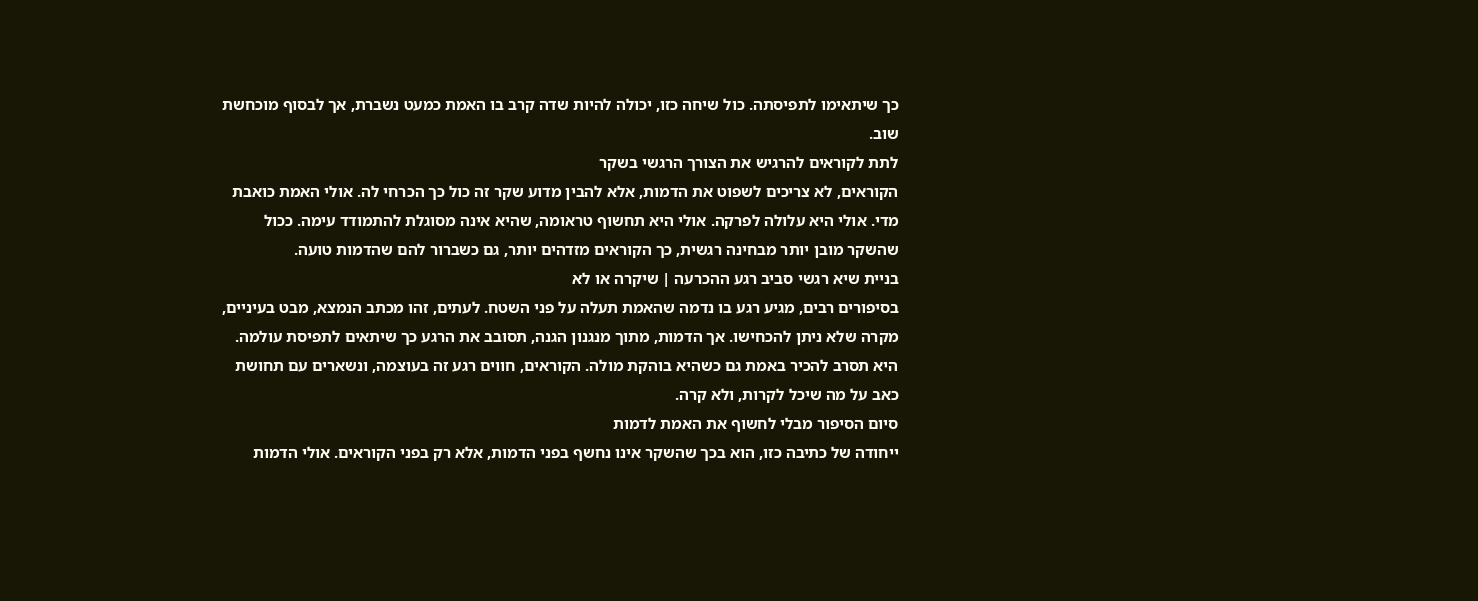כך שיתאימו לתפיסתה. כול שיחה כזו, יכולה להיות שדה קרב בו האמת כמעט נשברת, אך לבסוף מוכחשת שוב.
לתת לקוראים להרגיש את הצורך הרגשי בשקר
הקוראים, לא צריכים לשפוט את הדמות, אלא להבין מדוע שקר זה כול כך הכרחי לה. אולי האמת כואבת מדי. אולי היא עלולה לפרקה. אולי היא תחשוף טראומה, שהיא אינה מסוגלת להתמודד עימה. ככול שהשקר מובן יותר מבחינה רגשית, כך הקוראים מזדהים יותר, גם כשברור להם שהדמות טועה.
בניית שיא רגשי סביב רגע ההכרעה | שיקרה או לא
בסיפורים רבים, מגיע רגע בו נדמה שהאמת תעלה על פני השטח. לעתים, זהו מכתב הנמצא, מבט בעיניים, מקרה שלא ניתן להכחישו. אך הדמות, מתוך מנגנון הגנה, תסובב את הרגע כך שיתאים לתפיסת עולמה. היא תסרב להכיר באמת גם כשהיא בוהקת מולה. הקוראים, חווים רגע זה בעוצמה, ונשארים עם תחושת כאב על מה שיכל לקרות, ולא קרה.
סיום הסיפור מבלי לחשוף את האמת לדמות
ייחודה של כתיבה כזו, הוא בכך שהשקר אינו נחשף בפני הדמות, אלא רק בפני הקוראים. אולי הדמות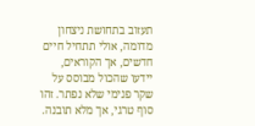תעזוב בתחושת ניצחון מדומה, אולי תתחיל חיים חדשים, אך הקוראים, יידעו שהכול מבוסס על שקר פנימי שלא נפתר. זהו סוף טרגי, אך מלא תובנה.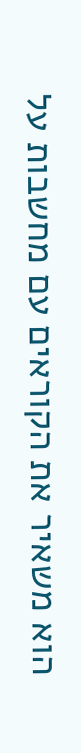הוא משאיר את הקוראים עם מחשבות על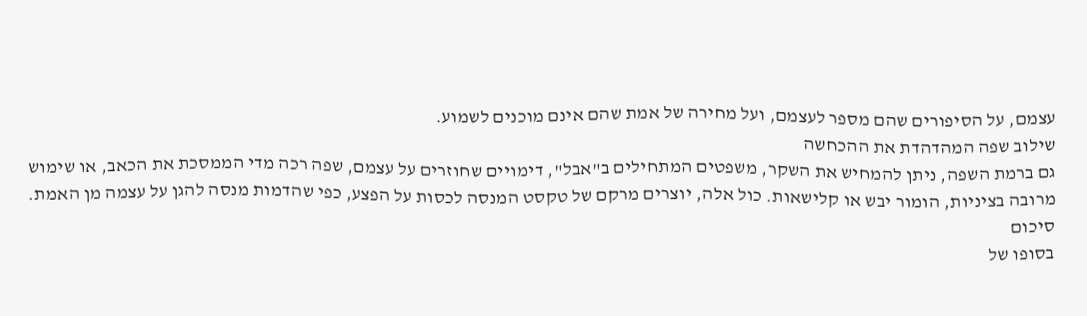עצמם, על הסיפורים שהם מספר לעצמם, ועל מחירה של אמת שהם אינם מוכנים לשמוע.
שילוב שפה המהדהדת את ההכחשה
גם ברמת השפה, ניתן להמחיש את השקר, משפטים המתחילים ב"אבל", דימויים שחוזרים על עצמם, שפה רכה מדי הממסכת את הכאב, או שימוש מרובה בציניות, הומור יבש או קלישאות. כול אלה, יוצרים מרקם של טקסט המנסה לכסות על הפצע, כפי שהדמות מנסה להגן על עצמה מן האמת.
סיכום
בסופו של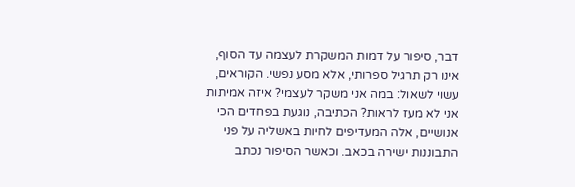דבר, סיפור על דמות המשקרת לעצמה עד הסוף, אינו רק תרגיל ספרותי, אלא מסע נפשי. הקוראים, עשוי לשאול: במה אני משקר לעצמי? איזה אמיתות אני לא מעז לראות? הכתיבה, נוגעת בפחדים הכי אנושיים, אלה המעדיפים לחיות באשליה על פני התבוננות ישירה בכאב. וכאשר הסיפור נכתב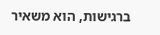ברגישות, הוא משאיר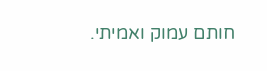חותם עמוק ואמיתי.